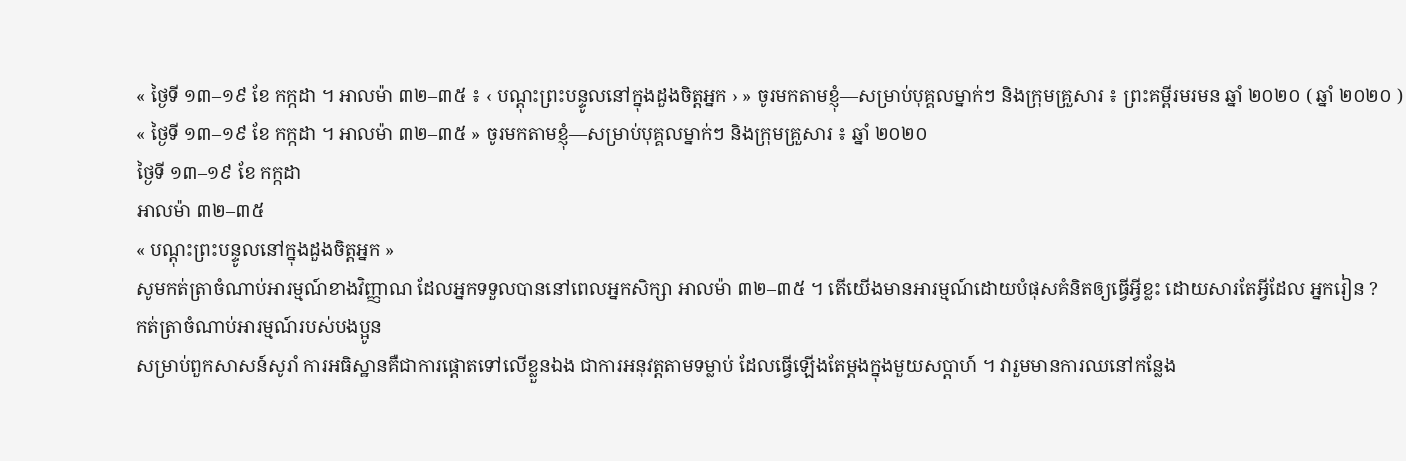« ថ្ងៃទី ១៣–១៩ ខែ កក្កដា ។ អាលម៉ា ៣២–៣៥ ៖ ‹ បណ្ដុះព្រះបន្ទូលនៅក្នុងដួងចិត្តអ្នក › » ចូរមកតាមខ្ញុំ—សម្រាប់បុគ្គលម្នាក់ៗ និងក្រុមគ្រួសារ ៖ ព្រះគម្ពីរមរមន ឆ្នាំ ២០២០ ( ឆ្នាំ ២០២០ )
« ថ្ងៃទី ១៣–១៩ ខែ កក្កដា ។ អាលម៉ា ៣២–៣៥ » ចូរមកតាមខ្ញុំ—សម្រាប់បុគ្គលម្នាក់ៗ និងក្រុមគ្រួសារ ៖ ឆ្នាំ ២០២០
ថ្ងៃទី ១៣–១៩ ខែ កក្កដា
អាលម៉ា ៣២–៣៥
« បណ្ដុះព្រះបន្ទូលនៅក្នុងដួងចិត្តអ្នក »
សូមកត់ត្រាចំណាប់អារម្មណ៍ខាងវិញ្ញាណ ដែលអ្នកទទួលបាននៅពេលអ្នកសិក្សា អាលម៉ា ៣២–៣៥ ។ តើយើងមានអារម្មណ៍ដោយបំផុសគំនិតឲ្យធ្វើអ្វីខ្លះ ដោយសារតែអ្វីដែល អ្នករៀន ?
កត់ត្រាចំណាប់អារម្មណ៍របស់បងប្អូន
សម្រាប់ពួកសាសន៍សូរាំ ការអធិស្ឋានគឺជាការផ្ដោតទៅលើខ្លួនឯង ជាការអនុវត្តតាមទម្លាប់ ដែលធ្វើឡើងតែម្ដងក្នុងមួយសប្ដាហ៍ ។ វារួមមានការឈនៅកន្លែង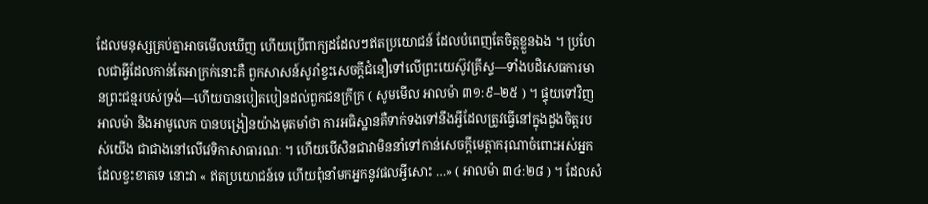ដែលមនុស្សគ្រប់គ្នាអាចមើលឃើញ ហើយប្រើពាក្យដដែលៗឥតប្រយោជន៍ ដែលបំពេញតែចិត្តខ្លួនឯង ។ ប្រហែលជាអ្វីដែលកាន់តែអាក្រក់នោះគឺ ពួកសាសន៍សូរាំខ្វះសេចក្ដីជំនឿទៅលើព្រះយេស៊ូវគ្រីស្ទ—ទាំងបដិសេធការមានព្រះជន្មរបស់ទ្រង់—ហើយបានបៀតបៀនដល់ពួកជនក្រីក្រ ( សូមមើល អាលម៉ា ៣១:៩–២៥ ) ។ ផ្ទុយទៅវិញ អាលម៉ា និងអាមូលេក បានបង្រៀនយ៉ាងមុតមាំថា ការអធិស្ឋានគឺទាក់ទងទៅនឹងអ្វីដែលត្រូវធ្វើនៅក្នុងដួងចិត្តរបស់យើង ជាជាងនៅលើវេទិកាសាធារណៈ ។ ហើយបើសិនជាវាមិននាំទៅកាន់សេចក្ដីមេត្តាករុណាចំពោះអស់អ្នកដែលខ្វះខាតទេ នោះវា « ឥតប្រយោជន៍ទេ ហើយពុំនាំមកអ្នកនូវផលអ្វីសោះ …» ( អាលម៉ា ៣៤:២៨ ) ។ ដែលសំ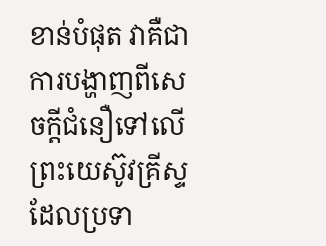ខាន់បំផុត វាគឺជាការបង្ហាញពីសេចក្ដីជំនឿទៅលើព្រះយេស៊ូវគ្រីស្ទ ដែលប្រទា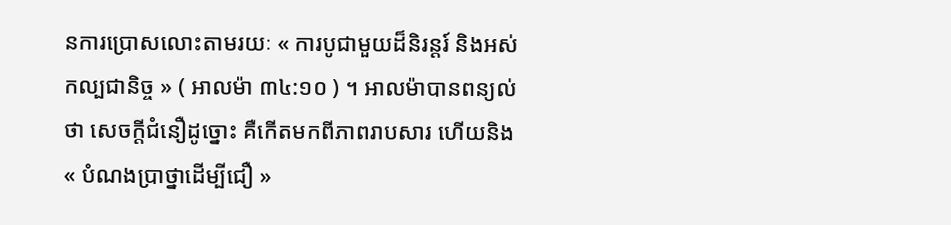នការប្រោសលោះតាមរយៈ « ការបូជាមួយដ៏និរន្ដរ៍ និងអស់កល្បជានិច្ច » ( អាលម៉ា ៣៤:១០ ) ។ អាលម៉ាបានពន្យល់ថា សេចក្ដីជំនឿដូច្នោះ គឺកើតមកពីភាពរាបសារ ហើយនិង « បំណងប្រាថ្នាដើម្បីជឿ »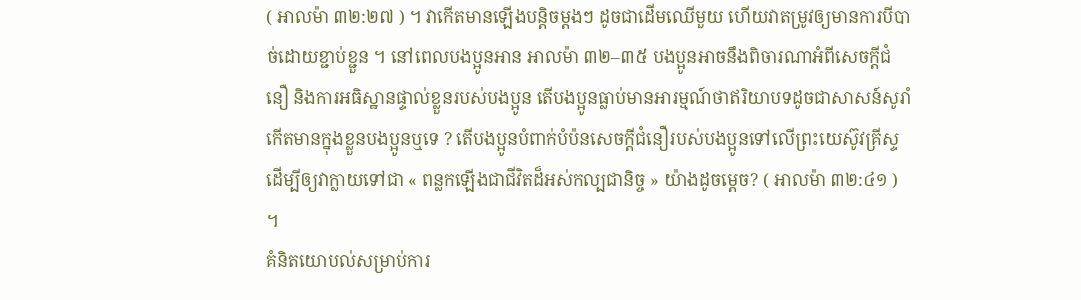( អាលម៉ា ៣២:២៧ ) ។ វាកើតមានឡើងបន្ដិចម្ដងៗ ដូចជាដើមឈើមួយ ហើយវាតម្រូវឲ្យមានការបីបាច់ដោយខ្ជាប់ខ្ជួន ។ នៅពេលបងប្អូនអាន អាលម៉ា ៣២–៣៥ បងប្អូនអាចនឹងពិចារណាអំពីសេចក្ដីជំនឿ និងការអធិស្ឋានផ្ទាល់ខ្លួនរបស់បងប្អូន តើបងប្អូនធ្លាប់មានអារម្មណ៍ថាឥរិយាបទដូចជាសាសន៍សូរាំកើតមានក្នុងខ្លួនបងប្អូនឬទេ ? តើបងប្អូនបំពាក់បំប៉នសេចក្ដីជំនឿរបស់បងប្អូនទៅលើព្រះយេស៊ូវគ្រីស្ទ ដើម្បីឲ្យវាក្លាយទៅជា « ពន្លកឡើងជាជីវិតដ៏អស់កល្បជានិច្ច » យ៉ាងដូចម្ដេច? ( អាលម៉ា ៣២:៤១ ) ។
គំនិតយោបល់សម្រាប់ការ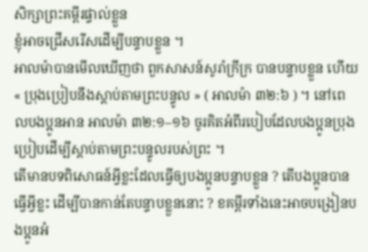សិក្សាព្រះគម្ពីរផ្ទាល់ខ្លួន
ខ្ញុំអាចជ្រើសរើសដើម្បីបន្ទាបខ្លួន ។
អាលម៉ាបានមើលឃើញថា ពួកសាសន៍សូរាំក្រីក្រ បានបន្ទាបខ្លួន ហើយ « ប្រុងប្រៀបនឹងស្ដាប់តាមព្រះបន្ទូល » ( អាលម៉ា ៣២:៦ ) ។ នៅពេលបងប្អូនអាន អាលម៉ា ៣២:១–១៦ ចូរគិតអំពីរបៀបដែលបងប្អូនប្រុងប្រៀបដើម្បីស្ដាប់តាមព្រះបន្ទូលរបស់ព្រះ ។
តើមានបទពិសោធន៍អ្វីខ្លះដែលធ្វើឲ្យបងប្អូនបន្ទាបខ្លួន ? តើបងប្អូនបានធ្វើអ្វីខ្លះ ដើម្បីបានកាន់តែបន្ទាបខ្លួននោះ ? ខគម្ពីរទាំងនេះអាចបង្រៀនបងប្អូនអំ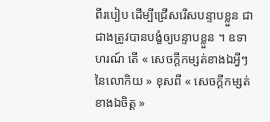ពីរបៀប ដើម្បីជ្រើសរើសបន្ទាបខ្លួន ជាជាងត្រូវបានបង្ខំឲ្យបន្ទាបខ្លួន ។ ឧទាហរណ៍ តើ « សេចក្ដីកម្សត់ខាងឯអ្វីៗនៃលោកិយ » ខុសពី « សេចក្ដីកម្សត់ខាងឯចិត្ត »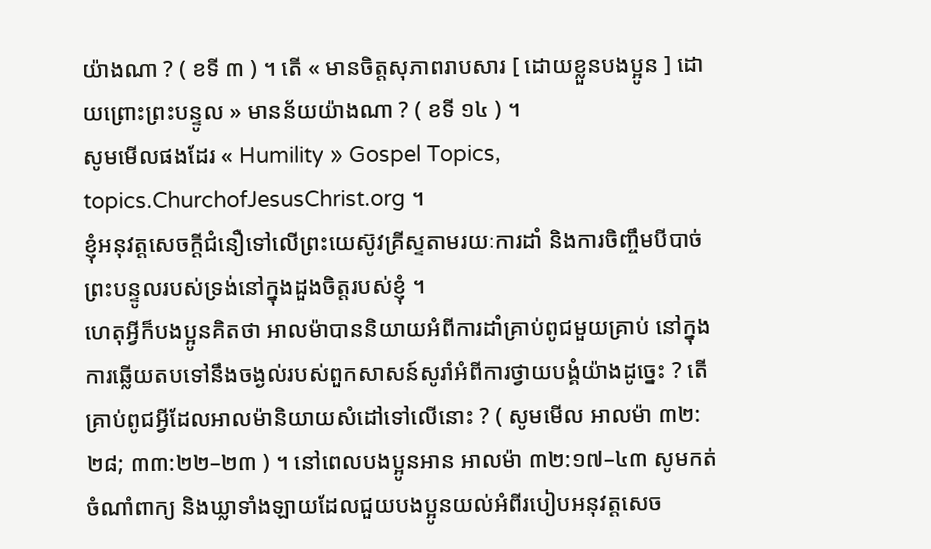យ៉ាងណា ? ( ខទី ៣ ) ។ តើ « មានចិត្តសុភាពរាបសារ [ ដោយខ្លួនបងប្អូន ] ដោយព្រោះព្រះបន្ទូល » មានន័យយ៉ាងណា ? ( ខទី ១៤ ) ។
សូមមើលផងដែរ « Humility » Gospel Topics, topics.ChurchofJesusChrist.org ។
ខ្ញុំអនុវត្តសេចក្ដីជំនឿទៅលើព្រះយេស៊ូវគ្រីស្ទតាមរយៈការដាំ និងការចិញ្ចឹមបីបាច់ព្រះបន្ទូលរបស់ទ្រង់នៅក្នុងដួងចិត្តរបស់ខ្ញុំ ។
ហេតុអ្វីក៏បងប្អូនគិតថា អាលម៉ាបាននិយាយអំពីការដាំគ្រាប់ពូជមួយគ្រាប់ នៅក្នុងការឆ្លើយតបទៅនឹងចង្ងល់របស់ពួកសាសន៍សូរាំអំពីការថ្វាយបង្គំយ៉ាងដូច្នេះ ? តើគ្រាប់ពូជអ្វីដែលអាលម៉ានិយាយសំដៅទៅលើនោះ ? ( សូមមើល អាលម៉ា ៣២:២៨; ៣៣:២២–២៣ ) ។ នៅពេលបងប្អូនអាន អាលម៉ា ៣២:១៧–៤៣ សូមកត់ចំណាំពាក្យ និងឃ្លាទាំងឡាយដែលជួយបងប្អូនយល់អំពីរបៀបអនុវត្តសេច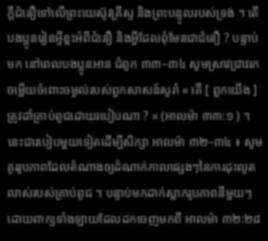ក្ដីជំនឿទៅលើព្រះយេស៊ូវគ្រីស្ទ និងព្រះបន្ទូលរបស់ទ្រង់ ។ តើបងប្អូនរៀនអ្វីខ្លះអំពីជំនឿ និងអ្វីដែលពុំមែនជាជំនឿ ? បន្ទាប់មក នៅពេលបងប្អូនអាន ជំពូក ៣៣–៣៤ សូមស្រាវជ្រាវរកចម្លើយចំពោះចម្ងល់របស់ពួកសាសន៍សូរាំ « តើ [ ពួកយើង ] ត្រូវដាំគ្រាប់ពូជដោយរបៀបណា ? » (អាលម៉ា ៣៣:១ ) ។
នេះជារបៀបមួយទៀតដើម្បីសិក្សា អាលម៉ា ៣២–៣៤ ៖ សូមគូររូបភាពដែលតំណាងឲ្យដំណាក់កាលផ្សេងៗនៃការដុះលូតលាស់របស់គ្រាប់ពូជ ។ បន្ទាប់មកដាក់ស្លាករូបភាពនីមួយៗដោយពាក្យទាំងឡាយដែលដកចេញមកពី អាលម៉ា ៣២:២៨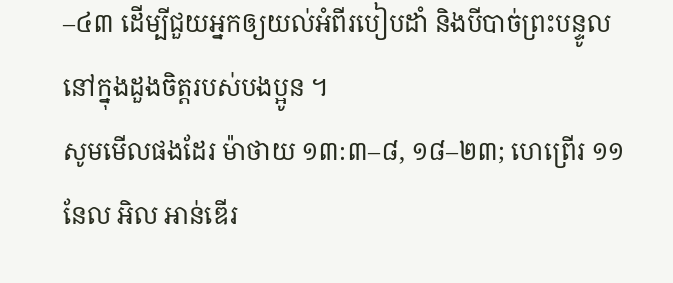–៤៣ ដើម្បីជួយអ្នកឲ្យយល់អំពីរបៀបដាំ និងបីបាច់ព្រះបន្ទូលនៅក្នុងដួងចិត្តរបស់បងប្អូន ។
សូមមើលផងដែរ ម៉ាថាយ ១៣:៣–៨, ១៨–២៣; ហេព្រើរ ១១ នែល អិល អាន់ឌើរ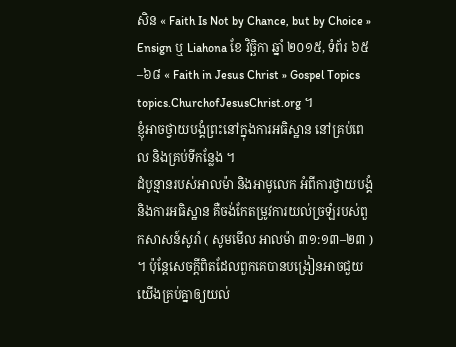សិន « Faith Is Not by Chance, but by Choice » Ensign ឬ Liahona ខែ វិច្ឆិកា ឆ្នាំ ២០១៥, ទំព័រ ៦៥–៦៨ « Faith in Jesus Christ » Gospel Topics topics.ChurchofJesusChrist.org ។
ខ្ញុំអាចថ្វាយបង្គំព្រះនៅក្នុងការអធិស្ឋាន នៅគ្រប់ពេល និងគ្រប់ទីកន្លែង ។
ដំបូន្មានរបស់អាលម៉ា និងអាមូលេក អំពីការថ្វាយបង្គំ និងការអធិស្ឋាន គឺចង់កែតម្រូវការយល់ច្រឡំរបស់ពួកសាសន៍សូរាំ ( សូមមើល អាលម៉ា ៣១:១៣–២៣ ) ។ ប៉ុន្តែសេចក្ដីពិតដែលពួកគេបានបង្រៀនអាចជួយយើងគ្រប់គ្នាឲ្យយល់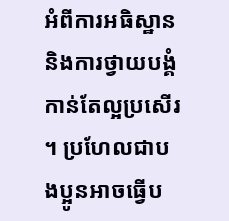អំពីការអធិស្ឋាន និងការថ្វាយបង្គំកាន់តែល្អប្រសើរ ។ ប្រហែលជាបងប្អូនអាចធ្វើប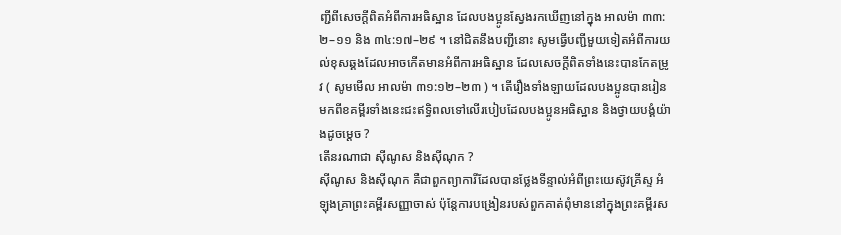ញ្ជីពីសេចក្ដីពិតអំពីការអធិស្ឋាន ដែលបងប្អូនស្វែងរកឃើញនៅក្នុង អាលម៉ា ៣៣:២–១១ និង ៣៤:១៧–២៩ ។ នៅជិតនឹងបញ្ជីនោះ សូមធ្វើបញ្ជីមួយទៀតអំពីការយល់ខុសឆ្គងដែលអាចកើតមានអំពីការអធិស្ឋាន ដែលសេចក្ដីពិតទាំងនេះបានកែតម្រូវ ( សូមមើល អាលម៉ា ៣១:១២–២៣ ) ។ តើរឿងទាំងឡាយដែលបងប្អូនបានរៀនមកពីខគម្ពីរទាំងនេះជះឥទ្ធិពលទៅលើរបៀបដែលបងប្អូនអធិស្ឋាន និងថ្វាយបង្គំយ៉ាងដូចម្ដេច ?
តើនរណាជា ស៊ីណូស និងស៊ីណុក ?
ស៊ីណូស និងស៊ីណុក គឺជាពួកព្យាការីដែលបានថ្លែងទីន្ទាល់អំពីព្រះយេស៊ូវគ្រីស្ទ អំឡុងគ្រាព្រះគម្ពីរសញ្ញាចាស់ ប៉ុន្តែការបង្រៀនរបស់ពួកគាត់ពុំមាននៅក្នុងព្រះគម្ពីរស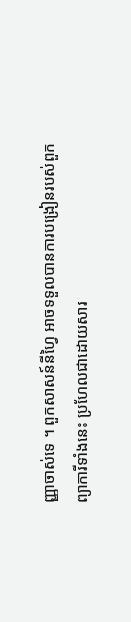ញ្ញាចាស់ទេ ។ ពួកសាសន៍នីហ្វៃ អាចទទួលបានការបង្រៀនរបស់ពួកព្យាការីទាំងនេះ ប្រហែលជាដោយសារ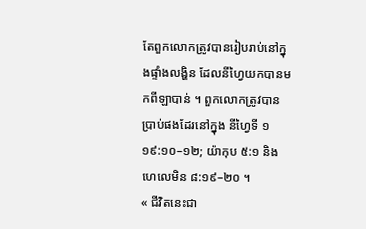តែពួកលោកត្រូវបានរៀបរាប់នៅក្នុងផ្ទាំងលង្ហិន ដែលនីហ្វៃយកបានមកពីឡាបាន់ ។ ពួកលោកត្រូវបានប្រាប់ផងដែរនៅក្នុង នីហ្វៃទី ១ ១៩:១០–១២; យ៉ាកុប ៥:១ និង ហេលេមិន ៨:១៩–២០ ។
« ជីវិតនេះជា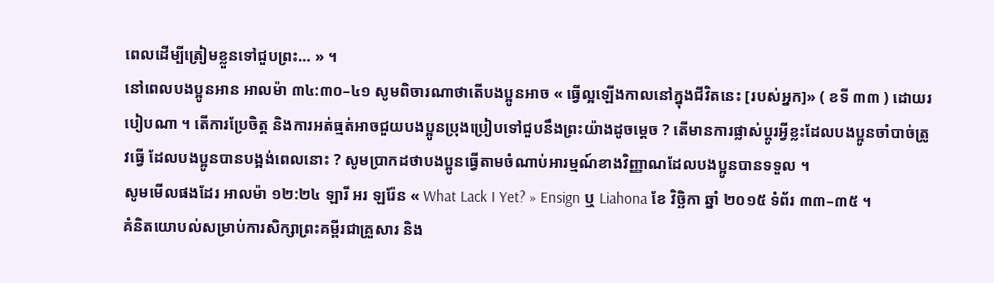ពេលដើម្បីត្រៀមខ្លួនទៅជួបព្រះ… » ។
នៅពេលបងប្អូនអាន អាលម៉ា ៣៤:៣០–៤១ សូមពិចារណាថាតើបងប្អូនអាច « ធ្វើល្អឡើងកាលនៅក្នុងជីវិតនេះ [របស់អ្នក]» ( ខទី ៣៣ ) ដោយរបៀបណា ។ តើការប្រែចិត្ត និងការអត់ធ្មត់អាចជួយបងប្អូនប្រុងប្រៀបទៅជួបនឹងព្រះយ៉ាងដូចម្ដេច ? តើមានការផ្លាស់ប្ដូរអ្វីខ្លះដែលបងប្អូនចាំបាច់ត្រូវធ្វើ ដែលបងប្អូនបានបង្អង់ពេលនោះ ? សូមប្រាកដថាបងប្អូនធ្វើតាមចំណាប់អារម្មណ៍ខាងវិញ្ញាណដែលបងប្អូនបានទទួល ។
សូមមើលផងដែរ អាលម៉ា ១២:២៤ ឡារី អរ ឡរ៉ែន « What Lack I Yet? » Ensign ឬ Liahona ខែ វិច្ឆិកា ឆ្នាំ ២០១៥ ទំព័រ ៣៣–៣៥ ។
គំនិតយោបល់សម្រាប់ការសិក្សាព្រះគម្ពីរជាគ្រួសារ និង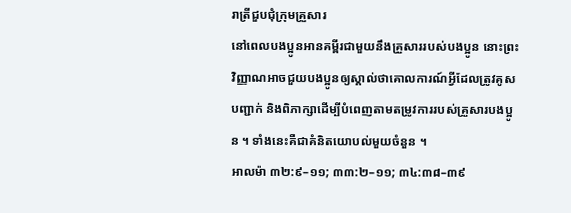រាត្រីជួបជុំក្រុមគ្រួសារ
នៅពេលបងប្អូនអានគម្ពីរជាមួយនឹងគ្រួសាររបស់បងប្អូន នោះព្រះវិញ្ញាណអាចជួយបងប្អូនឲ្យស្គាល់ថាគោលការណ៍អ្វីដែលត្រូវគូសបញ្ជាក់ និងពិភាក្សាដើម្បីបំពេញតាមតម្រូវការរបស់គ្រួសារបងប្អូន ។ ទាំងនេះគឺជាគំនិតយោបល់មួយចំនួន ។
អាលម៉ា ៣២:៩–១១; ៣៣:២–១១; ៣៤:៣៨–៣៩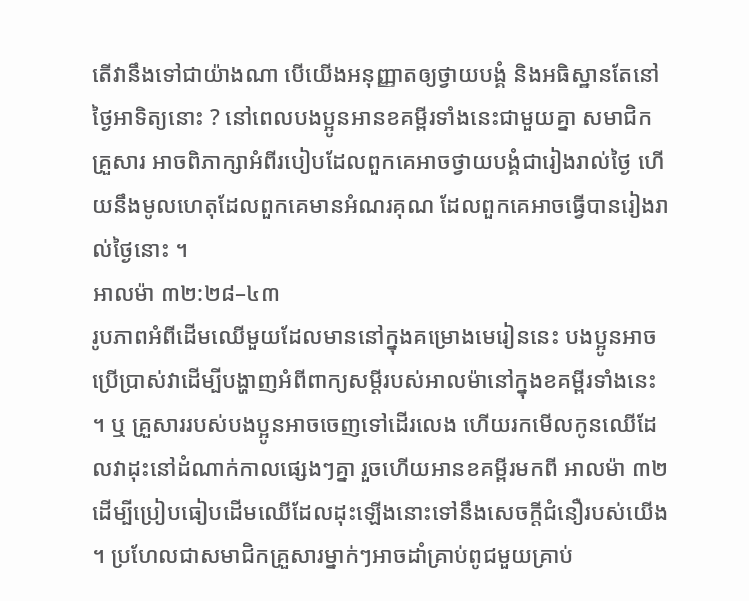តើវានឹងទៅជាយ៉ាងណា បើយើងអនុញ្ញាតឲ្យថ្វាយបង្គំ និងអធិស្ឋានតែនៅថ្ងៃអាទិត្យនោះ ? នៅពេលបងប្អូនអានខគម្ពីរទាំងនេះជាមួយគ្នា សមាជិកគ្រួសារ អាចពិភាក្សាអំពីរបៀបដែលពួកគេអាចថ្វាយបង្គំជារៀងរាល់ថ្ងៃ ហើយនឹងមូលហេតុដែលពួកគេមានអំណរគុណ ដែលពួកគេអាចធ្វើបានរៀងរាល់ថ្ងៃនោះ ។
អាលម៉ា ៣២:២៨–៤៣
រូបភាពអំពីដើមឈើមួយដែលមាននៅក្នុងគម្រោងមេរៀននេះ បងប្អូនអាចប្រើប្រាស់វាដើម្បីបង្ហាញអំពីពាក្យសម្ដីរបស់អាលម៉ានៅក្នុងខគម្ពីរទាំងនេះ ។ ឬ គ្រួសាររបស់បងប្អូនអាចចេញទៅដើរលេង ហើយរកមើលកូនឈើដែលវាដុះនៅដំណាក់កាលផ្សេងៗគ្នា រួចហើយអានខគម្ពីរមកពី អាលម៉ា ៣២ ដើម្បីប្រៀបធៀបដើមឈើដែលដុះឡើងនោះទៅនឹងសេចក្ដីជំនឿរបស់យើង ។ ប្រហែលជាសមាជិកគ្រួសារម្នាក់ៗអាចដាំគ្រាប់ពូជមួយគ្រាប់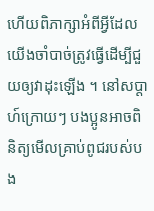ហើយពិភាក្សាអំពីអ្វីដែលយើងចាំបាច់ត្រូវធ្វើដើម្បីជួយឲ្យវាដុះឡើង ។ នៅសប្ដាហ៍ក្រោយៗ បងប្អូនអាចពិនិត្យមើលគ្រាប់ពូជរបស់បង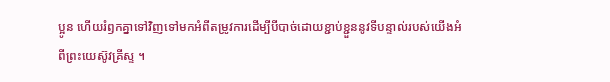ប្អូន ហើយរំឭកគ្នាទៅវិញទៅមកអំពីតម្រូវការដើម្បីបីបាច់ដោយខ្ជាប់ខ្ជួននូវទីបន្ទាល់របស់យើងអំពីព្រះយេស៊ូវគ្រីស្ទ ។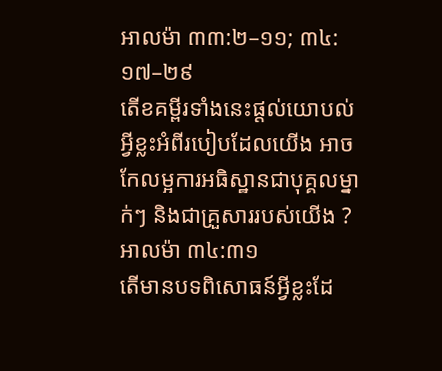អាលម៉ា ៣៣:២–១១; ៣៤:១៧–២៩
តើខគម្ពីរទាំងនេះផ្ដល់យោបល់អ្វីខ្លះអំពីរបៀបដែលយើង អាចកែលម្អការអធិស្ឋានជាបុគ្គលម្នាក់ៗ និងជាគ្រួសាររបស់យើង ?
អាលម៉ា ៣៤:៣១
តើមានបទពិសោធន៍អ្វីខ្លះដែ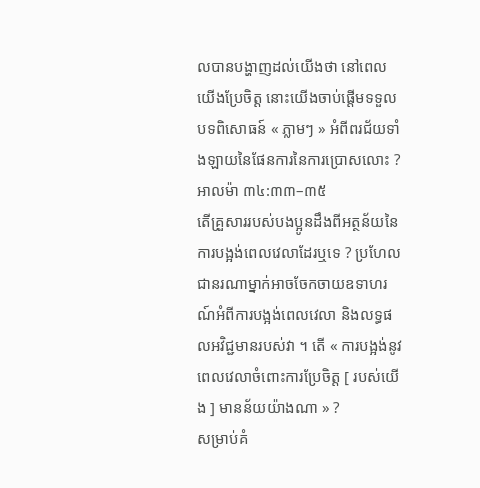លបានបង្ហាញដល់យើងថា នៅពេលយើងប្រែចិត្ត នោះយើងចាប់ផ្ដើមទទួលបទពិសោធន៍ « ភ្លាមៗ » អំពីពរជ័យទាំងឡាយនៃផែនការនៃការប្រោសលោះ ?
អាលម៉ា ៣៤:៣៣–៣៥
តើគ្រួសាររបស់បងប្អូនដឹងពីអត្ថន័យនៃការបង្អង់ពេលវេលាដែរឬទេ ? ប្រហែលជានរណាម្នាក់អាចចែកចាយឧទាហរណ៍អំពីការបង្អង់ពេលវេលា និងលទ្ធផលអវិជ្ជមានរបស់វា ។ តើ « ការបង្អង់នូវពេលវេលាចំពោះការប្រែចិត្ត [ របស់យើង ] មានន័យយ៉ាងណា » ?
សម្រាប់គំ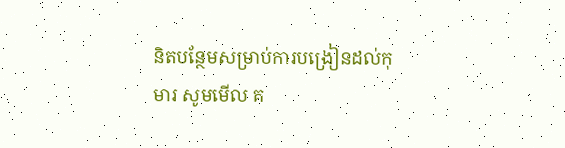និតបន្ថែមសម្រាប់ការបង្រៀនដល់កុមារ សូមមើល គ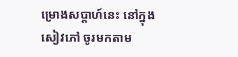ម្រោងសប្ដាហ៍នេះ នៅក្នុងសៀវភៅ ចូរមកតាម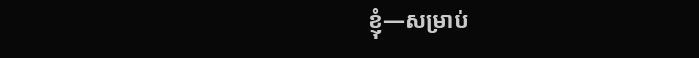ខ្ញុំ—សម្រាប់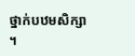ថ្នាក់បឋមសិក្សា ។